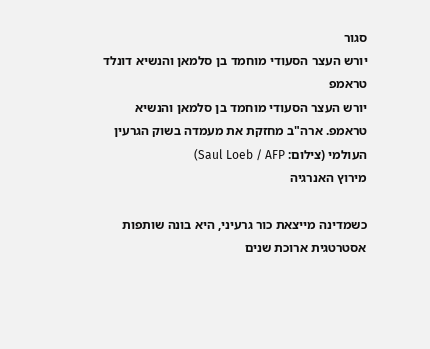סגור
יורש העצר הסעודי מוחמד בן סלמאן והנשיא דונלד טראמפ
יורש העצר הסעודי מוחמד בן סלמאן והנשיא טראמפ. ארה"ב מחזקת את מעמדה בשוק הגרעין העולמי (צילום: Saul Loeb / AFP)
מירוץ האנרגיה

כשמדינה מייצאת כור גרעיני, היא בונה שותפות אסטרטגית ארוכת שנים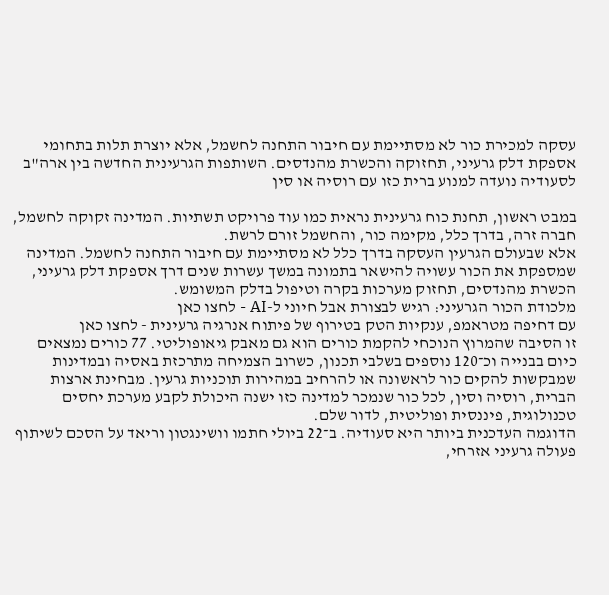עסקה למכירת כור לא מסתיימת עם חיבור התחנה לחשמל, אלא יוצרת תלות בתחומי אספקת דלק גרעיני, תחזוקה והכשרת מהנדסים. השותפות הגרעינית החדשה בין ארה"ב לסעודיה נועדה למנוע ברית כזו עם רוסיה או סין

במבט ראשון, תחנת כוח גרעינית נראית כמו עוד פרויקט תשתיות. המדינה זקוקה לחשמל, חברה זרה, בדרך כלל, מקימה כור, והחשמל זורם לרשת.
אלא שבעולם הגרעין העסקה בדרך כלל לא מסתיימת עם חיבור התחנה לחשמל. המדינה שמספקת את הכור עשויה להישאר בתמונה במשך עשרות שנים דרך אספקת דלק גרעיני, הכשרת מהנדסים, תחזוק מערכות בקרה וטיפול בדלק המשומש.
מלכודת הכור הגרעיני: רגיש לבצורת אבל חיוני ל-AI - לחצו כאן
עם דחיפה מטראמפ, ענקיות הטק בטירוף של פיתוח אנרגיה גרעינית - לחצו כאן
זו הסיבה שהמרוץ הנוכחי להקמת כורים הוא גם מאבק גיאופוליטי. 77 כורים נמצאים כיום בבנייה וכ־120 נוספים בשלבי תכנון, כשרוב הצמיחה מתרכזת באסיה ובמדינות שמבקשות להקים כור לראשונה או להרחיב במהירות תוכניות גרעין. מבחינת ארצות הברית, רוסיה וסין, לכל כור שנמכר למדינה כזו ישנה היכולת לקבע מערכת יחסים טכנולוגית, פיננסית ופוליטית, לדור שלם.
הדוגמה העדכנית ביותר היא סעודיה. ב־22 ביולי חתמו וושינגטון וריאד על הסכם לשיתוף פעולה גרעיני אזרחי,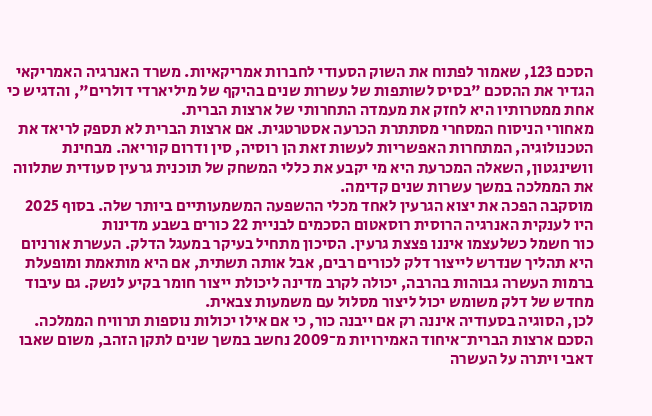הסכם 123, שאמור לפתוח את השוק הסעודי לחברות אמריקאיות. משרד האנרגיה האמריקאי הגדיר את ההסכם "בסיס לשותפות של עשרות שנים בהיקף של מיליארדי דולרים", והדגיש כי אחת ממטרותיו היא לחזק את מעמדה התחרותי של ארצות הברית.
מאחורי הניסוח המסחרי מסתתרת הכרעה אסטרטגית. אם ארצות הברית לא תספק לריאד את הטכנולוגיה, המתחרות האפשריות לעשות זאת הן רוסיה, סין ודרום קוריאה. מבחינת וושינגטון, השאלה המכרעת היא מי יקבע את כללי המשחק של תוכנית גרעין סעודית שתלווה את הממלכה במשך עשרות שנים קדימה.
מוסקבה הפכה את יצוא הגרעין לאחד מכלי ההשפעה המשמעותיים ביותר שלה. בסוף 2025 היו לענקית האנרגיה הרוסית רוסאטום הסכמים לבניית 22 כורים בשבע מדינות
כור חשמל כשלעצמו איננו פצצת גרעין. הסיכון מתחיל בעיקר במעגל הדלק. העשרת אורניום היא תהליך שנדרש לייצור דלק לכורים רבים, אבל אותה תשתית, אם היא מותאמת ומופעלת ברמות העשרה גבוהות בהרבה, יכולה לקרב מדינה ליכולת ייצור חומר בקיע לנשק. גם עיבוד מחדש של דלק משומש יכול ליצור מסלול עם משמעות צבאית.
לכן, הסוגיה בסעודיה איננה רק אם ייבנה כור, כי אם אילו יכולות נוספות תרוויח הממלכה. הסכם ארצות הברית־איחוד האמירויות מ־2009 נחשב במשך שנים לתקן הזהב, משום שאבו דאבי ויתרה על העשרה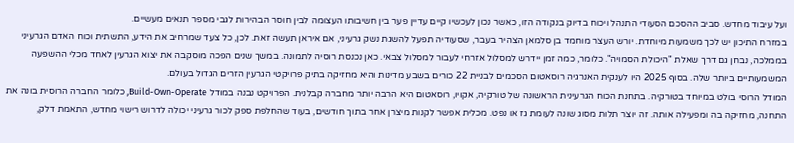ועל עיבוד מחדש. סביב ההסכם הסעודי התנהל ויכוח בדיוק בנקודה הזו, כאשר נכון לעכשיו קיים עדיין פער בין חשיבותו העצומה לבין חוסר הבהירות לגבי מספר תנאים מעשיים.
במזרח התיכון יש לכך משמעות מיוחדת. יורש העצר מוחמד בן סלמאן הצהיר בעבר, שסעודיה תפעל להשגת נשק גרעיני, אם איראן תעשה זאת. לכן, כל צעד שמרחיב את הידע, התשתית וכוח האדם הגרעיני בממלכה, נבחן גם דרך שאלת "היכולת הסמויה". כלומר, כמה זמן יידרש למסלול אזרחי לעבור למסלול צבאי. כאן נכנסת רוסיה לתמונה. במשך שנים הפכה מוסקבה את יצוא הגרעין לאחד מכלי ההשפעה המשמעותיים ביותר שלה. בסוף 2025 היו לענקית האנרגיה רוסאטום הסכמים לבניית 22 כורים בשבע מדינות והיא מחזיקה בתיק פרויקטי הגרעין הזרים הגדול בעולם.
המודל הרוסי בולט במיוחד בטורקיה. בתחנת הכוח הגרעינית הראשונה של טורקיה, אקויו, רוסאטום היא הרבה יותר מחברה קבלנית. הפרויקט נבנה במודל Build-Own-Operate, כלומר החברה הרוסית בונה את התחנה, מחזיקה בה ומפעילה אותה. זה יוצר תלות מסוג שונה לעומת גז או נפט. מכלית אפשר לקנות מיצרן אחר בתוך חודשים, בעוד שהחלפת ספק לכור גרעיני יכולה לדרוש רישוי מחדש, התאמת דלק,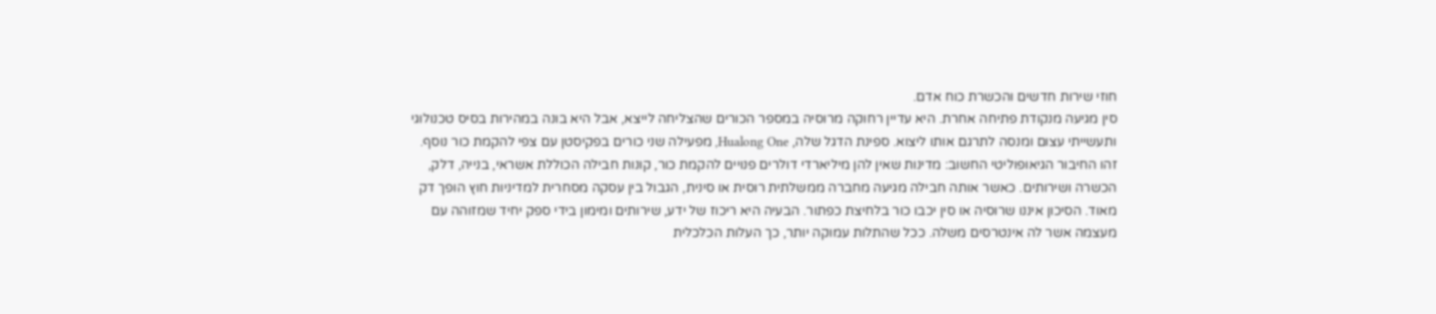חוזי שירות חדשים והכשרת כוח אדם.
סין מגיעה מנקודת פתיחה אחרת. היא עדיין רחוקה מרוסיה במספר הכורים שהצליחה לייצא, אבל היא בונה במהירות בסיס טכנולוגי ותעשייתי עצום ומנסה לתרגם אותו ליצוא. ספינת הדגל שלה, Hualong One, מפעילה שני כורים בפקיסטן עם צפי להקמת כור נוסף.
זהו החיבור הגיאופוליטי החשוב: מדינות שאין להן מיליארדי דולרים פנויים להקמת כור, קונות חבילה הכוללת אשראי, בנייה, דלק, הכשרה ושירותים. כאשר אותה חבילה מגיעה מחברה ממשלתית רוסית או סינית, הגבול בין עסקה מסחרית למדיניות חוץ הופך דק מאוד. הסיכון איננו שרוסיה או סין יכבו כור בלחיצת כפתור. הבעיה היא ריכוז של ידע, שירותים ומימון בידי ספק יחיד שמזוהה עם מעצמה אשר לה אינטרסים משלה. ככל שהתלות עמוקה יותר, כך העלות הכלכלית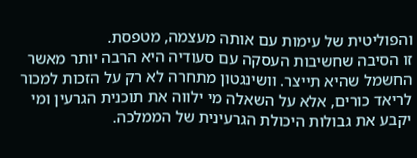והפוליטית של עימות עם אותה מעצמה, מטפסת.
זו הסיבה שחשיבות העסקה עם סעודיה היא הרבה יותר מאשר החשמל שהיא תייצר. וושינגטון מתחרה לא רק על הזכות למכור לריאד כורים, אלא על השאלה מי ילווה את תוכנית הגרעין ומי יקבע את גבולות היכולת הגרעינית של הממלכה.